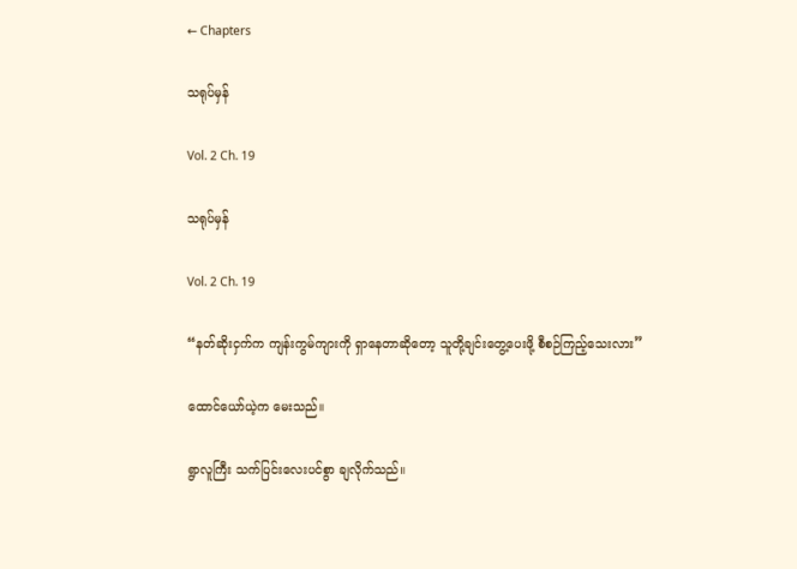← Chapters

သရုပ်မှန်

Vol. 2 Ch. 19

သရုပ်မှန်

Vol. 2 Ch. 19

“နတ်ဆိုးငှက်က ကျန်းကွမ်ကျားကို ရှာနေတာဆိုတော့ သူတို့ချင်းတွေ့ပေးဖို့ စီစဉ်ကြည့်သေးလား”

ထောင်ယော်ယဲ့က မေးသည်။

ရွာလူကြီး သက်ပြင်းလေးပင်စွာ ချလိုက်သည်။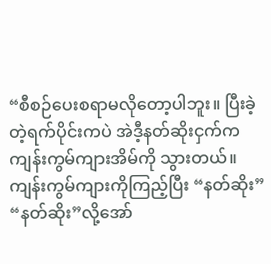“စီစဉ်ပေးစရာမလိုတော့ပါဘူး။ ပြီးခဲ့တဲ့ရက်ပိုင်းကပဲ အဲဒီ့နတ်ဆိုးငှက်က ကျန်းကွမ်ကျားအိမ်ကို သွားတယ်။ ကျန်းကွမ်ကျားကိုကြည့်ပြီး “နတ်ဆိုး” “နတ်ဆိုး”လို့အော်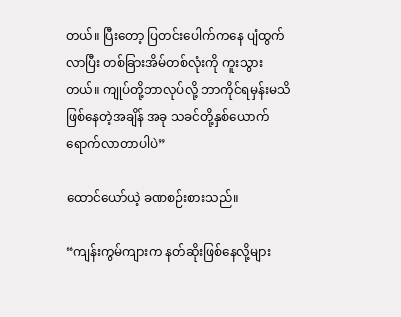တယ်။ ပြီးတော့ ပြတင်းပေါက်ကနေ ပျံထွက်လာပြီး တစ်ခြားအိမ်တစ်လုံးကို ကူးသွားတယ်။ ကျုပ်တို့ဘာလုပ်လို့ ဘာကိုင်ရမှန်းမသိဖြစ်နေတဲ့အချိန် အခု သခင်တို့နှစ်ယောက် ရောက်လာတာပါပဲ”

ထောင်ယော်ယဲ့ ခဏစဉ်းစားသည်။

“ကျန်းကွမ်ကျားက နတ်ဆိုးဖြစ်နေလို့များ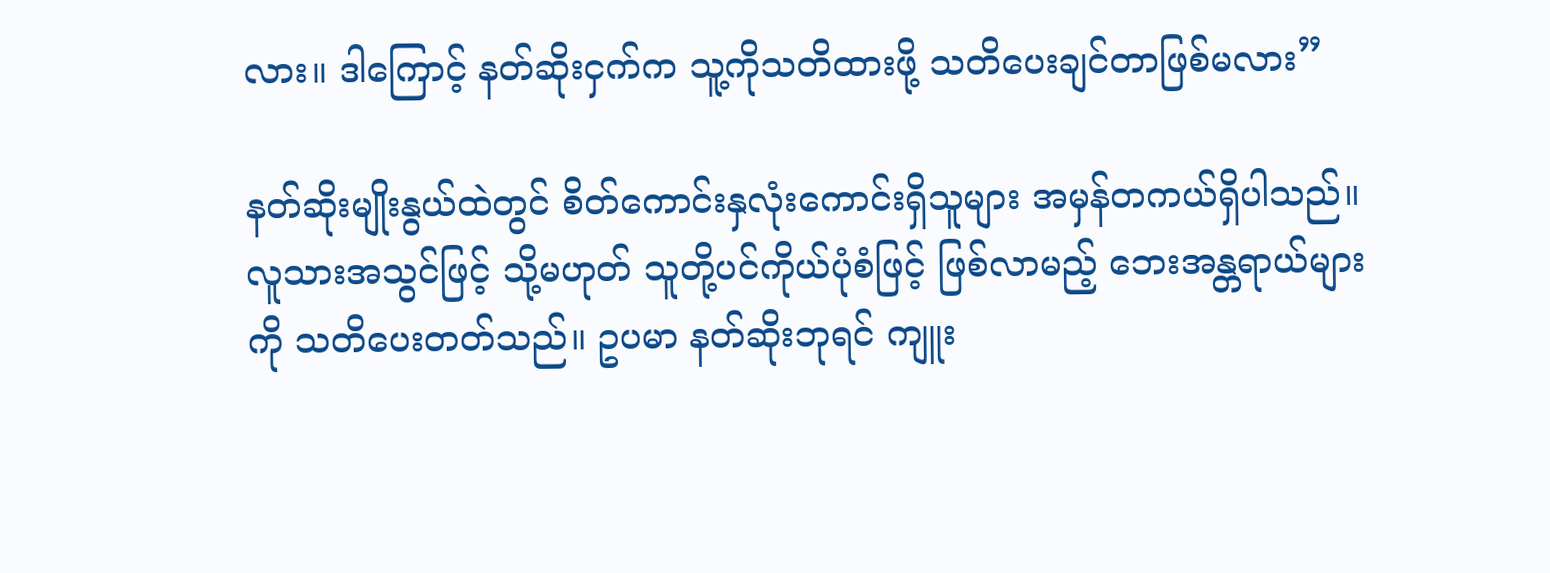လား။ ဒါကြောင့် နတ်ဆိုးငှက်က သူ့ကိုသတိထားဖို့ သတိပေးချင်တာဖြစ်မလား”

နတ်ဆိုးမျိုးနွယ်ထဲတွင် စိတ်ကောင်းနှလုံးကောင်းရှိသူများ အမှန်တကယ်ရှိပါသည်။ လူသားအသွင်ဖြင့် သို့မဟုတ် သူတို့ပင်ကိုယ်ပုံစံဖြင့် ဖြစ်လာမည့် ဘေးအန္တရာယ်များကို သတိပေးတတ်သည်။ ဥပမာ နတ်ဆိုးဘုရင် ကျူး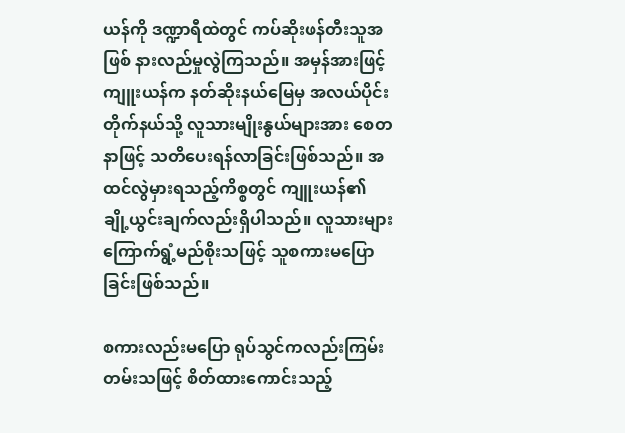ယန်ကို ဒဏ္ဍာရီထဲတွင် ကပ်ဆိုးဖန်တီးသူအဖြစ် နားလည်မှုလွဲကြသည်။ အမှန်အားဖြင့် ကျူးယန်က နတ်ဆိုးနယ်မြေမှ အလယ်ပိုင်းတိုက်နယ်သို့ လူသားမျိုးနွယ်များအား စေတနာဖြင့် သတိပေးရန်လာခြင်းဖြစ်သည်။ အထင်လွဲမှားရသည့်ကိစ္စတွင် ကျူးယန်၏ ချို့ယွင်းချက်လည်းရှိပါသည်။ လူသားများကြောက်ရွံ့မည်စိုးသဖြင့် သူစကားမပြောခြင်းဖြစ်သည်။

စကားလည်းမပြော ရုပ်သွင်ကလည်းကြမ်းတမ်းသဖြင့် စိတ်ထားကောင်းသည့်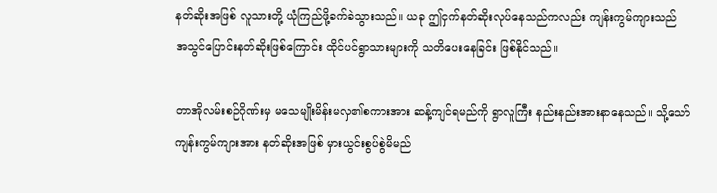နတ်ဆိုးအဖြစ် လူသားတို့ ယုံကြည်ဖို့ခက်ခဲသွားသည်။ ယခု ဤငှက်နတ်ဆိုးလုပ်နေသည်ကလည်း ကျန်းကွမ်ကျားသည် အသွင်ပြောင်းနတ်ဆိုးဖြစ်ကြောင်း ထိုင်ပင်ရွာသားများကို သတိပေးနေခြင်း ဖြစ်နိုင်သည်။

တာအိုလမ်းစဉ်ဂိုဏ်းမှ မသေမျိုးမိန်းမလှ၏စကားအား ဆန့်ကျင်ရမည်ကို ရွာလူကြီး နည်းနည်းအားနာနေသည်။ သို့သော် ကျန်းကွမ်ကျားအား နတ်ဆိုးအဖြစ် မှားယွင်းစွပ်စွဲမိမည်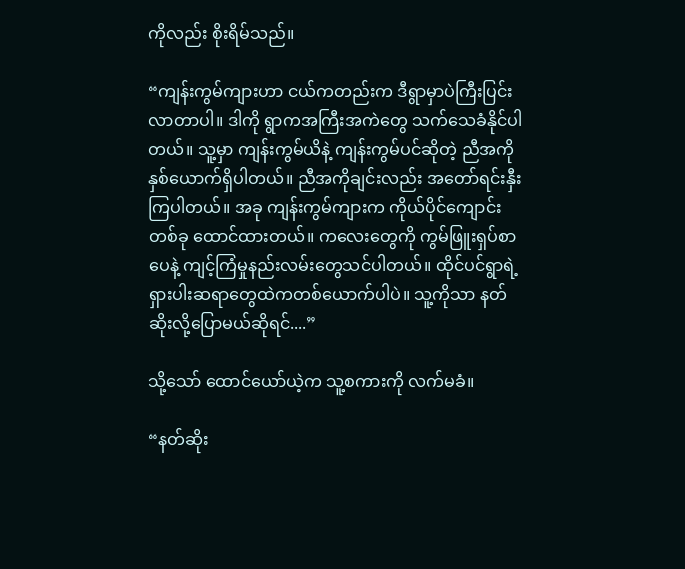ကိုလည်း စိုးရိမ်သည်။

“ကျန်းကွမ်ကျားဟာ ငယ်ကတည်းက ဒီရွာမှာပဲကြီးပြင်းလာတာပါ။ ဒါကို ရွာကအကြီးအကဲတွေ သက်သေခံနိုင်ပါတယ်။ သူ့မှာ ကျန်းကွမ်ယိနဲ့ ကျန်းကွမ်ပင်ဆိုတဲ့ ညီအကိုနှစ်ယောက်ရှိပါတယ်။ ညီအကိုချင်းလည်း အတော်ရင်းနှီးကြပါတယ်။ အခု ကျန်းကွမ်ကျားက ကိုယ်ပိုင်ကျောင်းတစ်ခု ထောင်ထားတယ်။ ကလေးတွေကို ကွမ်ဖြူးရှပ်စာပေနဲ့ ကျင့်ကြံမှုနည်းလမ်းတွေသင်ပါတယ်။ ထိုင်ပင်ရွာရဲ့ ရှားပါးဆရာတွေထဲကတစ်ယောက်ပါပဲ။ သူ့ကိုသာ နတ်ဆိုးလို့ပြောမယ်ဆိုရင်....”

သို့သော် ထောင်ယော်ယဲ့က သူ့စကားကို လက်မခံ။

“နတ်ဆိုး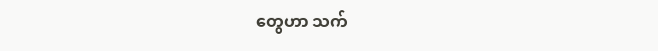တွေဟာ သက်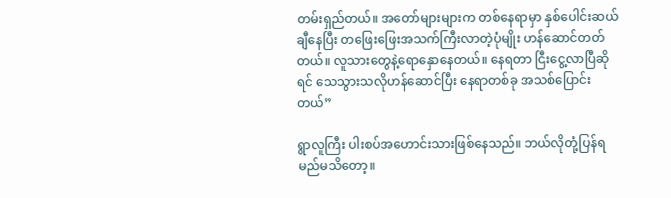တမ်းရှည်တယ်။ အတော်များများက တစ်နေရာမှာ နှစ်ပေါင်းဆယ်ချီနေပြီး တဖြေးဖြေးအသက်ကြီးလာတဲ့ပုံမျိုး ဟန်ဆောင်တတ်တယ်။ လူသားတွေနဲ့ရောနှောနေတယ်။ နေရတာ ငြီးငွေ့လာပြီဆိုရင် သေသွားသလိုဟန်ဆောင်ပြီး နေရာတစ်ခု အသစ်ပြောင်းတယ်”

ရွာလူကြီး ပါးစပ်အဟောင်းသားဖြစ်နေသည်။ ဘယ်လိုတုံ့ပြန်ရမည်မသိတော့။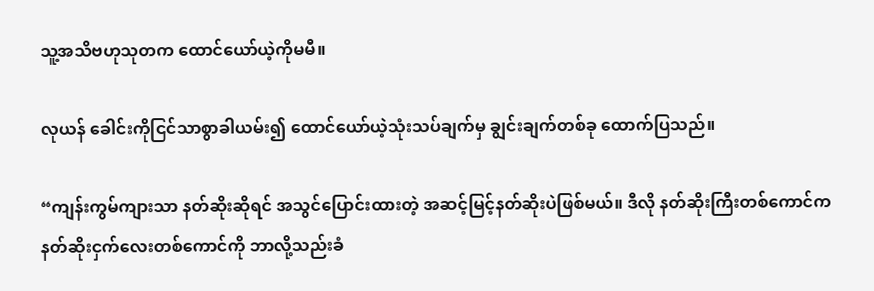သူ့အသိဗဟုသုတက ထောင်ယော်ယဲ့ကိုမမီ။

လုယန် ခေါင်းကိုငြင်သာစွာခါယမ်း၍ ထောင်ယော်ယဲ့သုံးသပ်ချက်မှ ချွင်းချက်တစ်ခု ထောက်ပြသည်။

“ကျန်းကွမ်ကျားသာ နတ်ဆိုးဆိုရင် အသွင်ပြောင်းထားတဲ့ အဆင့်မြင့်နတ်ဆိုးပဲဖြစ်မယ်။ ဒီလို နတ်ဆိုးကြီးတစ်ကောင်က နတ်ဆိုးငှက်လေးတစ်ကောင်ကို ဘာလို့သည်းခံ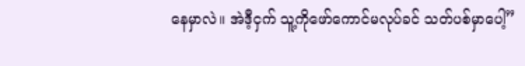နေမှာလဲ။ အဲဒီ့ငှက် သူ့ကိုဖော်ကောင်မလုပ်ခင် သတ်ပစ်မှာပေါ့”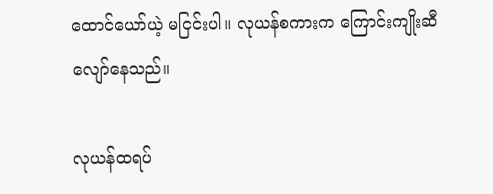ထောင်ယော်ယဲ့ မငြင်းပါ။ လုယန်စကားက ကြောင်းကျိုးဆီလျော်နေသည်။

လုယန်ထရပ်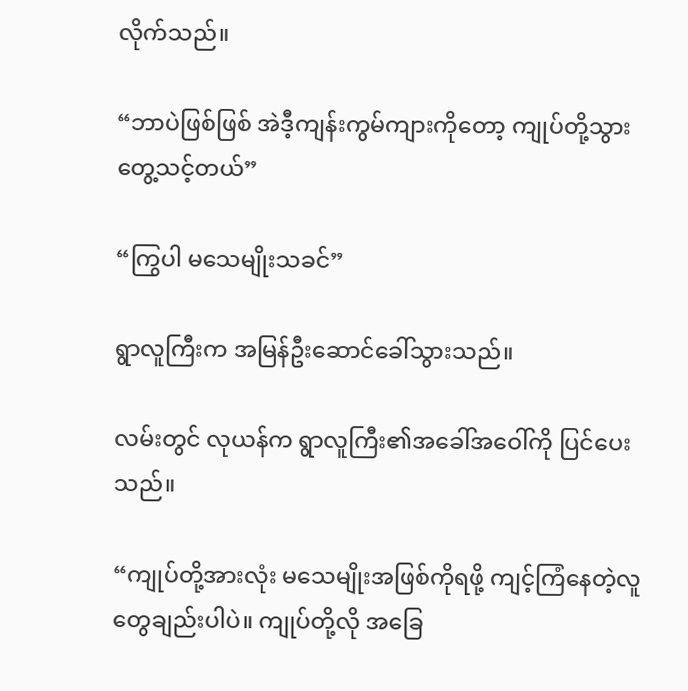လိုက်သည်။

“ဘာပဲဖြစ်ဖြစ် အဲဒီ့ကျန်းကွမ်ကျားကိုတော့ ကျုပ်တို့သွားတွေ့သင့်တယ်”

“ကြွပါ မသေမျိုးသခင်”

ရွာလူကြီးက အမြန်ဦးဆောင်ခေါ်သွားသည်။

လမ်းတွင် လုယန်က ရွာလူကြီး၏အခေါ်အဝေါ်ကို ပြင်ပေးသည်။

“ကျုပ်တို့အားလုံး မသေမျိုးအဖြစ်ကိုရဖို့ ကျင့်ကြံနေတဲ့လူတွေချည်းပါပဲ။ ကျုပ်တို့လို အခြေ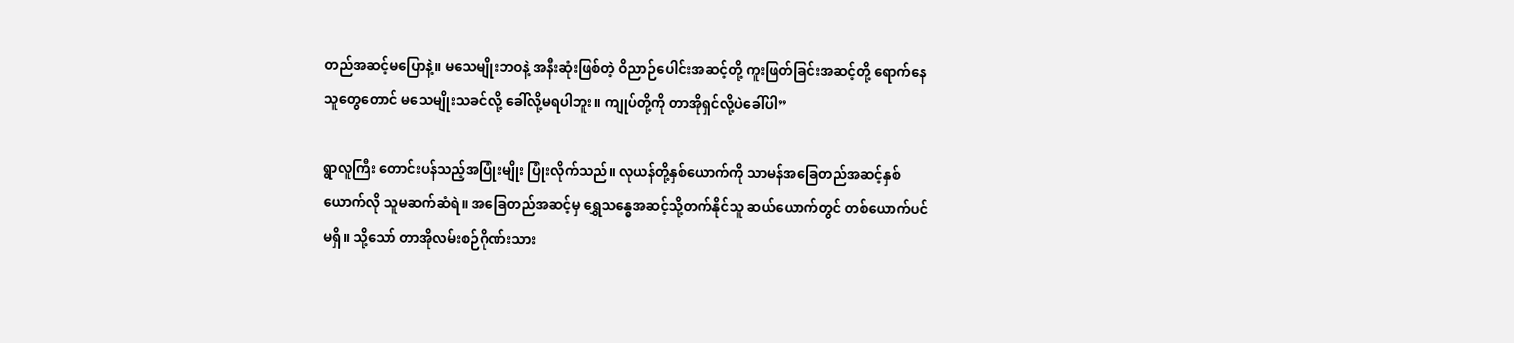တည်အဆင့်မပြောနဲ့။ မသေမျိုးဘဝနဲ့ အနီးဆုံးဖြစ်တဲ့ ဝိညာဉ်ပေါင်းအဆင့်တို့ ကူးဖြတ်ခြင်းအဆင့်တို့ ရောက်နေသူတွေတောင် မသေမျိုးသခင်လို့ ခေါ်လို့မရပါဘူး။ ကျုပ်တို့ကို တာအိုရှင်လို့ပဲခေါ်ပါ”

ရွာလူကြီး တောင်းပန်သည့်အပြုံးမျိုး ပြုံးလိုက်သည်။ လုယန်တို့နှစ်ယောက်ကို သာမန်အခြေတည်အဆင့်နှစ်ယောက်လို သူမဆက်ဆံရဲ။ အခြေတည်အဆင့်မှ ရွှေသန္ဓေအဆင့်သို့တက်နိုင်သူ ဆယ်ယောက်တွင် တစ်ယောက်ပင်မရှိ။ သို့သော် တာအိုလမ်းစဉ်ဂိုဏ်းသား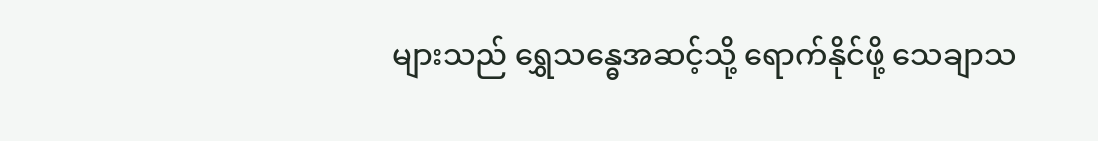များသည် ရွှေသန္ဓေအဆင့်သို့ ရောက်နိုင်ဖို့ သေချာသ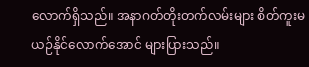လောက်ရှိသည်။ အနာဂတ်တိုးတက်လမ်းများ စိတ်ကူးမယဉ်နိုင်လောက်အောင် များပြားသည်။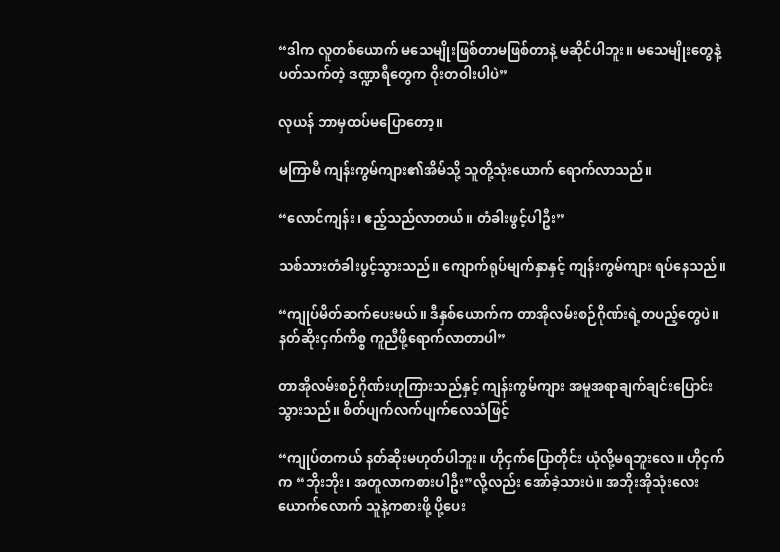“ဒါက လူတစ်ယောက် မသေမျိုးဖြစ်တာမဖြစ်တာနဲ့ မဆိုင်ပါဘူး။ မသေမျိုးတွေနဲ့ပတ်သက်တဲ့ ဒဏ္ဍာရီတွေက ဝိုးတဝါးပါပဲ”

လုယန် ဘာမှထပ်မပြောတော့။

မကြာမီ ကျန်းကွမ်ကျား၏အိမ်သို့ သူတို့သုံးယောက် ရောက်လာသည်။

“လောင်ကျန်း၊ ဧည့်သည်လာတယ်။ တံခါးဖွင့်ပါဦး”

သစ်သားတံခါးပွင့်သွားသည်။ ကျောက်ရုပ်မျက်နှာနှင့် ကျန်းကွမ်ကျား ရပ်နေသည်။

“ကျုပ်မိတ်ဆက်ပေးမယ်။ ဒီနှစ်ယောက်က တာအိုလမ်းစဉ်ဂိုဏ်းရဲ့တပည့်တွေပဲ။ နတ်ဆိုးငှက်ကိစ္စ ကူညီဖို့ရောက်လာတာပါ”

တာအိုလမ်းစဉ်ဂိုဏ်းဟုကြားသည်နှင့် ကျန်းကွမ်ကျား အမူအရာချက်ချင်းပြောင်းသွားသည်။ စိတ်ပျက်လက်ပျက်လေသံဖြင့်

“ကျုပ်တကယ် နတ်ဆိုးမဟုတ်ပါဘူး။ ဟိုငှက်ပြောတိုင်း ယုံလို့မရဘူးလေ။ ဟိုငှက်က “ဘိုးဘိုး၊ အတူလာကစားပါဦး”လို့လည်း အော်ခဲ့သားပဲ။ အဘိုးအိုသုံးလေးယောက်လောက် သူနဲ့ကစားဖို့ ပို့ပေး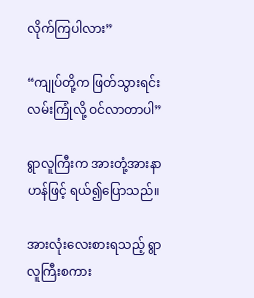လိုက်ကြပါလား”

“ကျုပ်တို့က ဖြတ်သွားရင်းလမ်းကြုံလို့ ဝင်လာတာပါ”

ရွာလူကြီးက အားတုံ့အားနာဟန်ဖြင့် ရယ်၍ပြောသည်။

အားလုံး‌လေးစားရသည့် ရွာလူကြီးစကား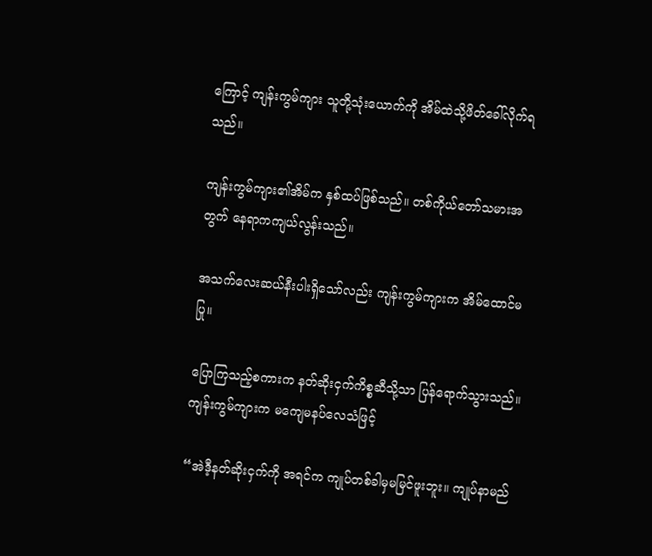ကြောင့် ကျန်းကွမ်ကျား သူတို့သုံးယောက်ကို အိမ်ထဲသို့ဖိတ်ခေါ်လိုက်ရသည်။

ကျန်းကွမ်ကျား၏အိမ်က နှစ်ထပ်ဖြစ်သည်။ တစ်ကိုယ်တော်သမားအတွက် နေရာကကျယ်လွန်းသည်။

အသက်လေးဆယ်နီးပါးရှိသော်လည်း ကျန်းကွမ်ကျားက အိမ်ထောင်မပြု။

ပြောကြသည့်စကားက နတ်ဆိုးငှက်ကိစ္စဆီသို့သာ ပြန်ရောက်သွားသည်။ ကျန်းကွမ်ကျားက မကျေမနပ်လေသံဖြင့်

“အဲဒီ့နတ်ဆိုးငှက်ကို အရင်က ကျုပ်တစ်ခါမှမမြင်ဖူးဘူး။ ကျုပ်နာမည်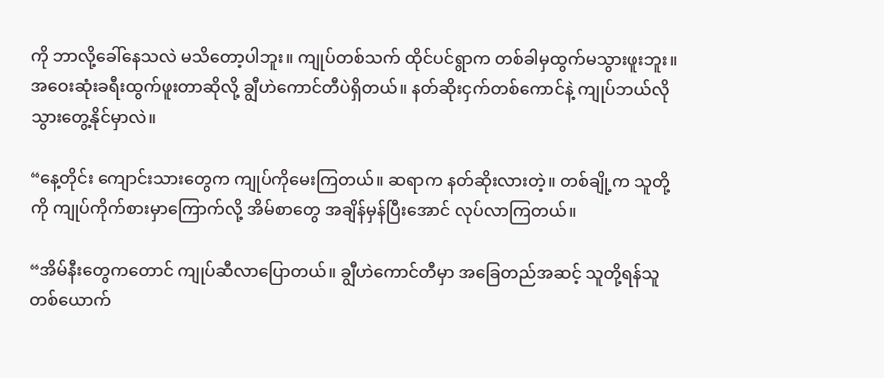ကို ဘာလို့ခေါ်နေသလဲ မသိတော့ပါဘူး။ ကျုပ်တစ်သက် ထိုင်ပင်ရွာက တစ်ခါမှထွက်မသွားဖူးဘူး။ အဝေးဆုံးခရီးထွက်ဖူးတာဆိုလို့ ချွီဟဲကောင်တီပဲရှိတယ်။ နတ်ဆိုးငှက်တစ်ကောင်နဲ့ ကျုပ်ဘယ်လိုသွားတွေ့နိုင်မှာလဲ။

“နေ့တိုင်း ကျောင်းသားတွေက ကျုပ်ကိုမေးကြတယ်။ ဆရာက နတ်ဆိုးလားတဲ့။ တစ်ချို့က သူတို့ကို ကျုပ်ကိုက်စားမှာကြောက်လို့ အိမ်စာတွေ အချိန်မှန်ပြီးအောင် လုပ်လာကြတယ်။

“အိမ်နီးတွေကတောင် ကျုပ်ဆီလာပြောတယ်။ ချွီဟဲကောင်တီမှာ အခြေတည်အဆင့် သူတို့ရန်သူတစ်ယောက်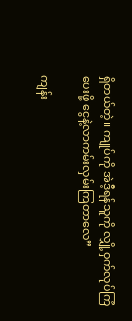ရှိတယ်တဲ့။ ကျုပ်ကို အဲဒီ့ရန်သူကို လျှို့ဝှက်လုပ်ကြံပေးဖို့ ငွေနဲ့လာကမ်းလှမ်းကြတာလေ”

ကျန်း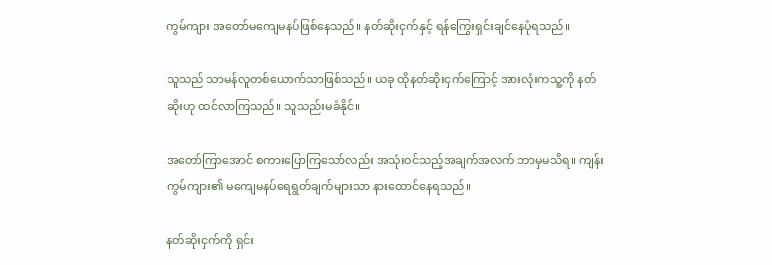ကွမ်ကျား အတော်မကျေမနပ်ဖြစ်နေသည်။ နတ်ဆိုးငှက်နှင့် ရန်ကြွေးရှင်းချင်နေပုံရသည်။

သူသည် သာမန်လူတစ်ယောက်သာဖြစ်သည်။ ယခု ထိုနတ်ဆိုးငှက်ကြောင့် အားလုံးကသူ့ကို နတ်ဆိုးဟု ထင်လာကြသည်။ သူသည်းမခံနိုင်။

အတော်ကြာအောင် စကားပြောကြသော်လည်း အသုံးဝင်သည့်အချက်အလက် ဘာမှမသိရ။ ကျန်းကွမ်ကျား၏ မကျေမနပ်ရေရွတ်ချက်များသာ နားထောင်နေရသည်။

နတ်ဆိုးငှက်ကို ရှင်း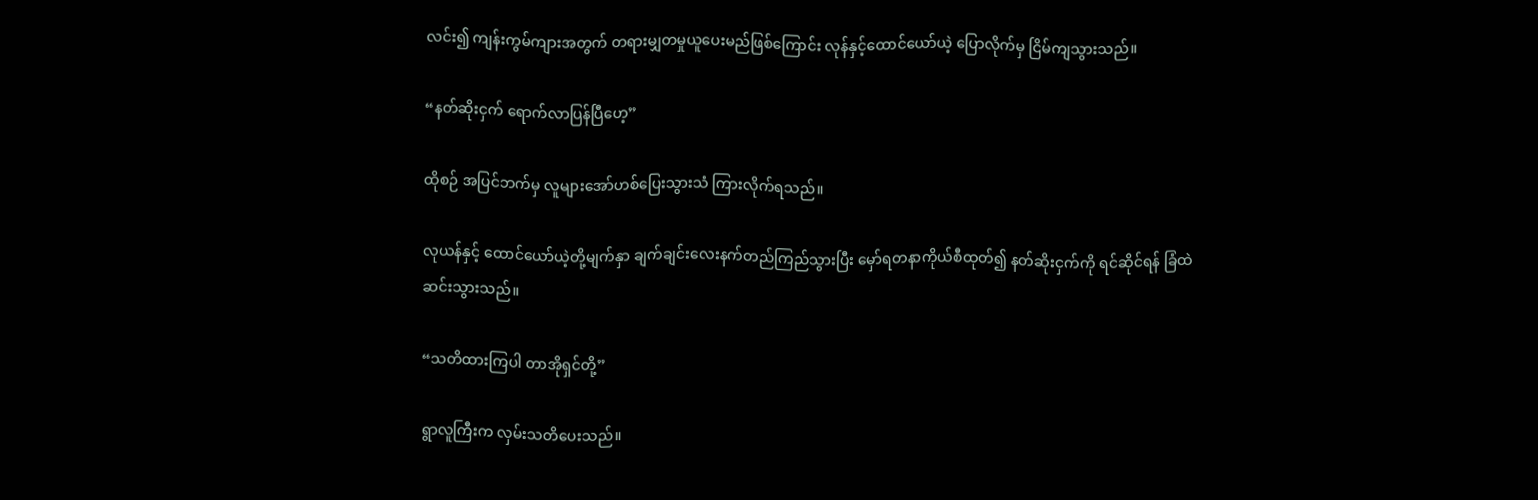လင်း၍ ကျန်းကွမ်ကျားအတွက် တရားမျှတမှုယူပေးမည်ဖြစ်ကြောင်း လုန်နှင့်ထောင်ယော်ယဲ့ ပြောလိုက်မှ ငြိမ်ကျသွားသည်။

“နတ်ဆိုးငှက် ရောက်လာပြန်ပြီဟေ့”

ထိုစဉ် အပြင်ဘက်မှ လူများအော်ဟစ်ပြေးသွားသံ ကြားလိုက်ရသည်။

လုယန်နှင့် ထောင်ယော်ယဲ့တို့မျက်နှာ ချက်ချင်းလေးနက်တည်ကြည်သွားပြီး မှော်ရတနာကိုယ်စီထုတ်၍ နတ်ဆိုးငှက်ကို ရင်ဆိုင်ရန် ခြံထဲဆင်းသွားသည်။

“သတိထားကြပါ တာအိုရှင်တို့”

ရွာလူကြီးက လှမ်းသတိပေးသည်။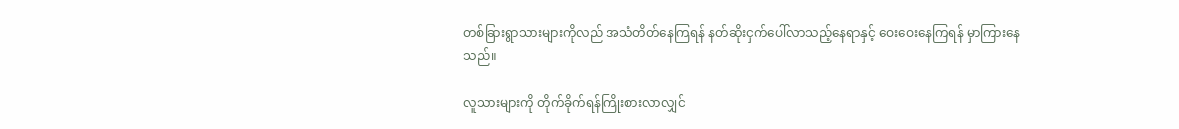တစ်ခြားရွာသားများကိုလည် အသံတိတ်နေကြရန် နတ်ဆိုးငှက်ပေါ်လာသည့်နေရာနှင့် ဝေးဝေးနေကြရန် မှာကြားနေသည်။

လူသားများကို တိုက်ခိုက်ရန်ကြိုးစားလာလျှင်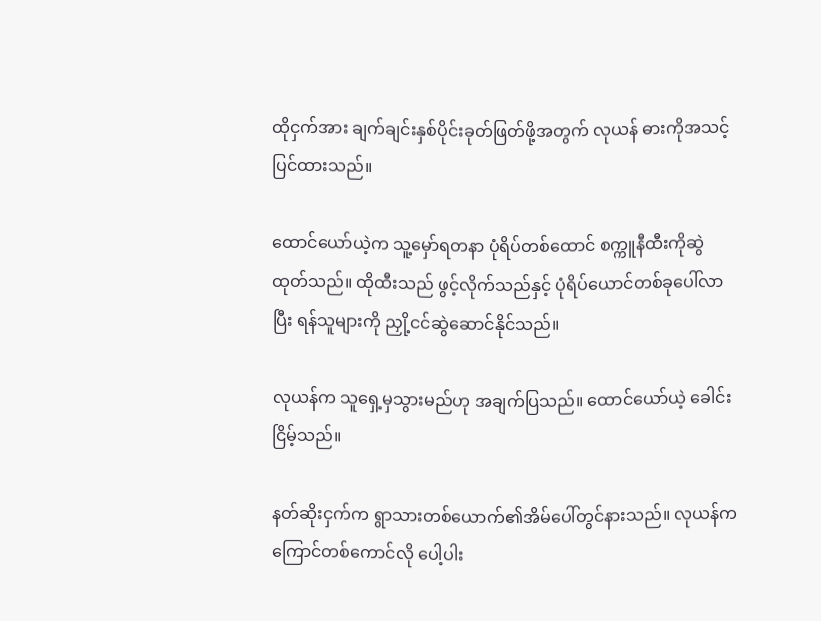ထိုငှက်အား ချက်ချင်းနှစ်ပိုင်းခုတ်ဖြတ်ဖို့အတွက် လုယန် ဓားကိုအသင့်ပြင်ထားသည်။

ထောင်ယော်ယဲ့က သူ့မှော်ရတနာ ပုံရိပ်တစ်ထောင် စက္ကူနီထီးကိုဆွဲထုတ်သည်။ ထိုထီးသည် ဖွင့်လိုက်သည်နှင့် ပုံရိပ်ယောင်တစ်ခုပေါ်လာပြီး ရန်သူများကို ညှို့ငင်ဆွဲဆောင်နိုင်သည်။

လုယန်က သူရှေ့မှသွားမည်ဟု အချက်ပြသည်။ ထောင်ယော်ယဲ့ ခေါင်းငြိမ့်သည်။

နတ်ဆိုးငှက်က ရွာသားတစ်ယောက်၏အိမ်ပေါ်တွင်နားသည်။ လုယန်က ကြောင်တစ်ကောင်လို ပေါ့ပါး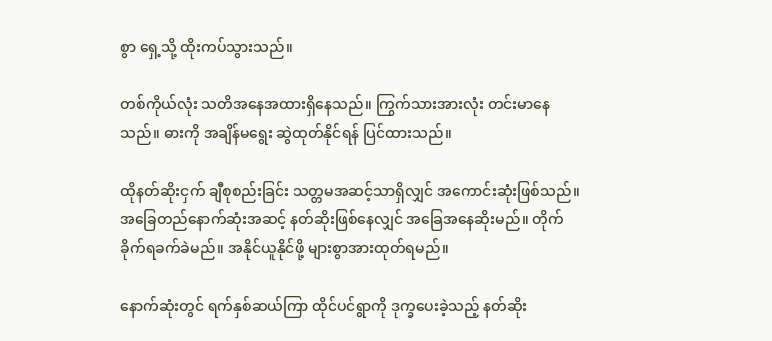စွာ ရှေ့သို့ ထိုးကပ်သွားသည်။

တစ်ကိုယ်လုံး သတိအနေအထားရှိနေသည်။ ကြွက်သားအားလုံး တင်းမာနေသည်။ ဓားကို အချိန်မရွေး ဆွဲထုတ်နိုင်ရန် ပြင်ထားသည်။

ထိုနတ်ဆိုးငှက် ချီစုစည်းခြင်း သတ္တမအဆင့်သာရှိလျှင် အကောင်းဆုံးဖြစ်သည်။ အခြေတည်နောက်ဆုံးအဆင့် နတ်ဆိုးဖြစ်နေလျှင် အခြေအနေဆိုးမည်။ တိုက်ခိုက်ရခက်ခဲမည်။ အနိုင်ယူနိုင်ဖို့ များစွာအားထုတ်ရမည်။

နောက်ဆုံးတွင် ရက်နှစ်ဆယ်ကြာ ထိုင်ပင်ရွာကို ဒုက္ခပေးခဲ့သည့် နတ်ဆိုး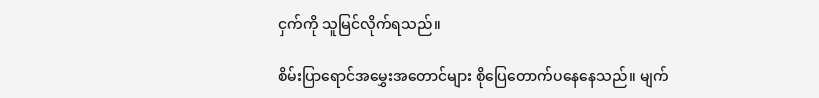ငှက်ကို သူမြင်လိုက်ရသည်။

စိမ်းပြာရောင်အမွှေးအတောင်များ စိုပြေတောက်ပနေနေသည်။ မျက်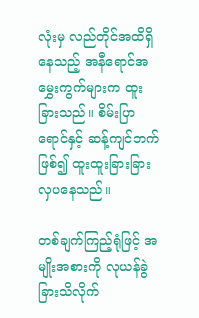လုံးမှ လည်တိုင်အထိရှိနေသည့် အနီရောင်အမွှေးကွက်များက ထူးခြားသည်။ စိမ်းပြာရောင်နှင့် ဆန့်ကျင်ဘက်ဖြစ်၍ ထူးထူးခြားခြားလှပနေသည်။

တစ်ချက်ကြည့်ရုံဖြင့် အမျိုးအစားကို လုယန်ခွဲခြားသိလိုက်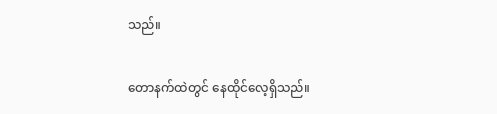သည်။

တောနက်ထဲတွင် နေထိုင်လေ့ရှိသည်။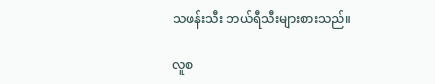သဖန်းသီး ဘယ်ရီသီးများစားသည်။

လူစ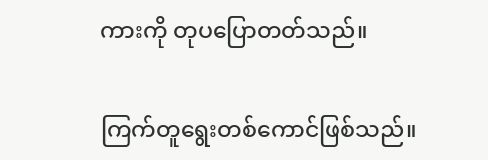ကားကို တုပပြောတတ်သည်။

ကြက်တူရွေးတစ်ကောင်ဖြစ်သည်။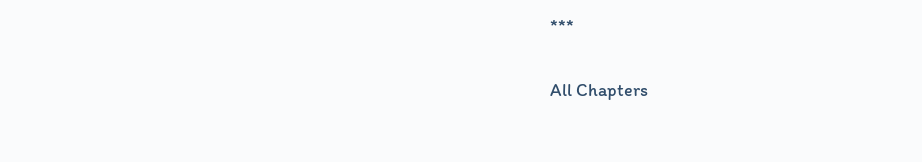***

All Chapters